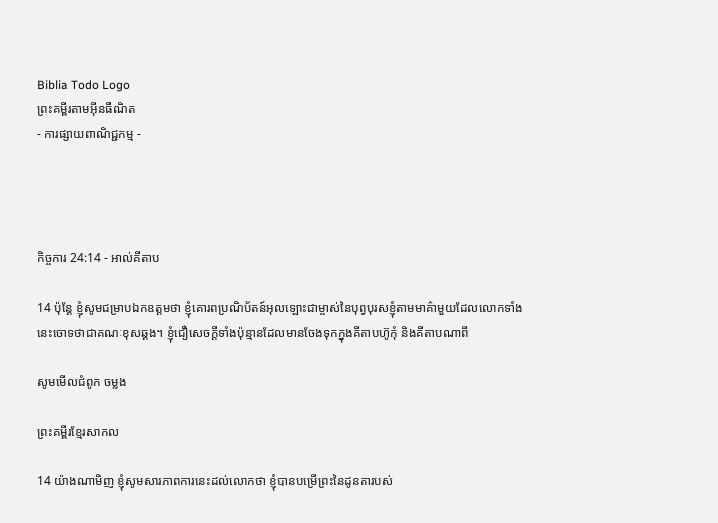Biblia Todo Logo
ព្រះគម្ពីរតាមអ៊ីនធឺណិត
- ការផ្សាយពាណិជ្ជកម្ម -




កិច្ចការ 24:14 - អាល់គីតាប

14 ប៉ុន្ដែ ខ្ញុំសូមជម្រាបឯក‌ឧត្ដមថា ខ្ញុំគោរពប្រណិ‌ប័តន៍អុលឡោះជាម្ចាស់នៃបុព្វ‌បុរសខ្ញុំតាមមាគ៌ាមួយដែលលោកទាំងនេះចោទថាជាគណៈខុសឆ្គង។ ខ្ញុំជឿសេចក្ដីទាំងប៉ុន្មានដែលមានចែងទុកក្នុងគីតាបហ៊ូកុំ និងគីតាបណាពី

សូមមើលជំពូក ចម្លង

ព្រះគម្ពីរខ្មែរសាកល

14 យ៉ាងណាមិញ ខ្ញុំសូមសារភាពការនេះដល់លោកថា ខ្ញុំបានបម្រើព្រះនៃដូនតារបស់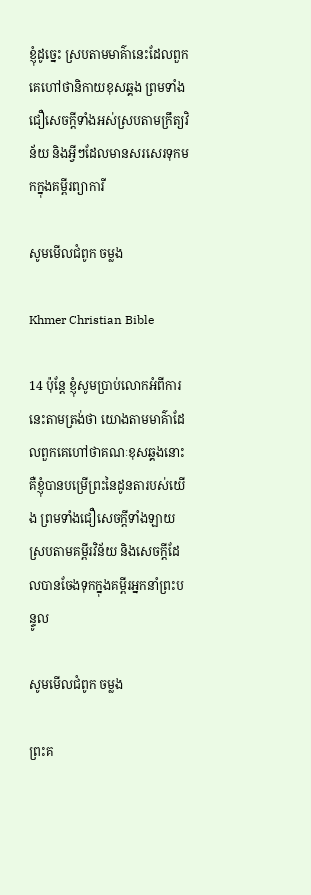ខ្ញុំដូច្នេះ ស្របតាមមាគ៌ានេះដែលពួកគេហៅថានិកាយខុសឆ្គង ព្រមទាំងជឿសេចក្ដីទាំងអស់ស្របតាមក្រឹត្យវិន័យ និង‍អ្វីៗដែលមានសរសេរទុកមកក្នុងគម្ពីរព្យាការី

សូមមើលជំពូក ចម្លង

Khmer Christian Bible

14 ប៉ុន្តែ ខ្ញុំសូមប្រាប់លោកអំពីការនេះតាមត្រង់ថា យោងតាមមាគ៌ាដែលពួកគេហៅថាគណៈខុសឆ្គងនោះ គឺខ្ញុំបានបម្រើព្រះនៃដូនតារបស់យើង ព្រមទាំងជឿសេចក្ដីទាំងឡាយស្របតាមគម្ពីរវិន័យ និងសេចក្ដីដែលបានចែងទុកក្នុងគម្ពីរអ្នកនាំព្រះបន្ទូល

សូមមើលជំពូក ចម្លង

ព្រះគ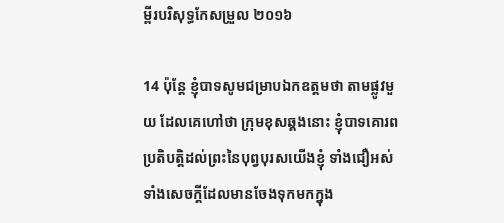ម្ពីរបរិសុទ្ធកែសម្រួល ២០១៦

14 ប៉ុន្តែ ខ្ញុំបាទសូមជម្រាបឯកឧត្ដមថា តាមផ្លូវមួយ ដែលគេហៅថា ក្រុមខុសឆ្គងនោះ ខ្ញុំបាទគោរពប្រតិបត្តិដល់ព្រះនៃបុព្វ‌បុរសយើងខ្ញុំ ទាំងជឿអស់ទាំងសេចក្ដីដែលមានចែងទុកមកក្នុង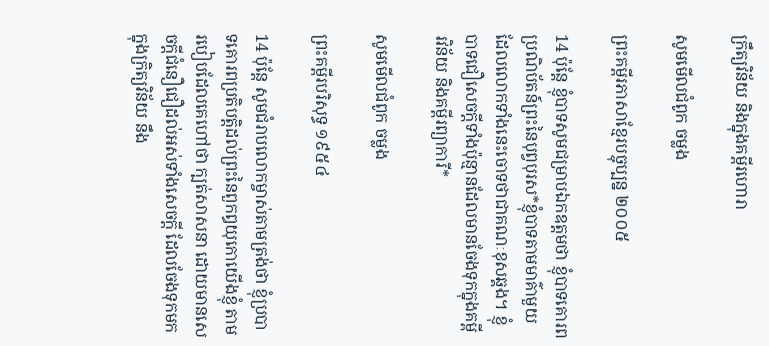ក្រឹត្យ‌វិន័យ និងក្នុងគម្ពីរហោរា

សូមមើលជំពូក ចម្លង

ព្រះគម្ពីរភាសាខ្មែរបច្ចុប្បន្ន ២០០៥

14 ប៉ុន្តែ ខ្ញុំបាទសូមជម្រាបឯក‌ឧត្ដមថា ខ្ញុំបាទគោរពប្រណិ‌ប័តន៍ព្រះនៃបុព្វបុរស*ខ្ញុំបាទតាមមាគ៌ាមួយ ដែលលោកទាំងនេះចោទថាជាគណៈខុសឆ្គង។ ខ្ញុំបាទជឿសេចក្ដីទាំងប៉ុន្មានដែលមានចែងទុកក្នុងគម្ពីរ‌វិន័យ និងគម្ពីរព្យាការី*

សូមមើលជំពូក ចម្លង

ព្រះគម្ពីរបរិសុទ្ធ ១៩៥៤

14 ប៉ុន្តែ សូមជំរាបលោកម្ចាស់តាមត្រង់ថា ខ្ញុំប្របាទគោរពប្រតិបត្តិដល់ព្រះនៃពួកឰយុកោយើងខ្ញុំ តាមរបៀបដែលគេហៅថា ក្បត់សាសនា ដោយមានសេចក្ដីជំនឿជឿដល់អស់ទាំងសេចក្ដី ដែលចែងទុកមកក្នុងក្រិត្យ‌វិន័យ នឹង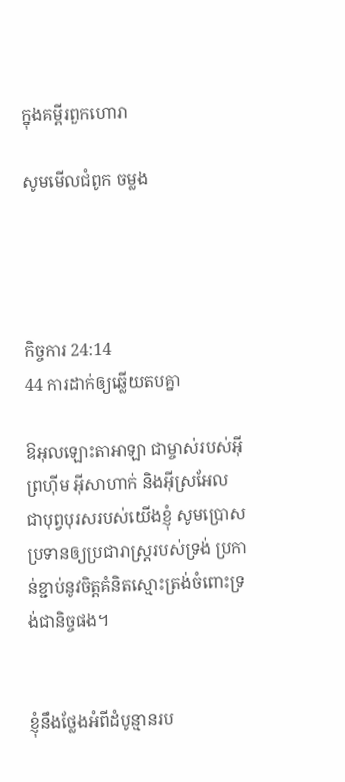ក្នុងគម្ពីរពួកហោរា

សូមមើលជំពូក ចម្លង




កិច្ចការ 24:14
44 ការដាក់ឲ្យឆ្លើយតបគ្នា

ឱអុលឡោះ‌តាអាឡា ជាម្ចាស់របស់អ៊ីព្រហ៊ីម អ៊ីសា‌ហាក់ និងអ៊ីស្រ‌អែល ជាបុព្វ‌បុរសរបស់យើងខ្ញុំ សូមប្រោសប្រទានឲ្យប្រជា‌រាស្ត្ររបស់ទ្រង់ ប្រកាន់ខ្ជាប់នូវចិត្តគំនិតស្មោះត្រង់ចំពោះទ្រង់ជា‌និច្ចផង។


ខ្ញុំនឹងថ្លែងអំពីដំបូន្មានរប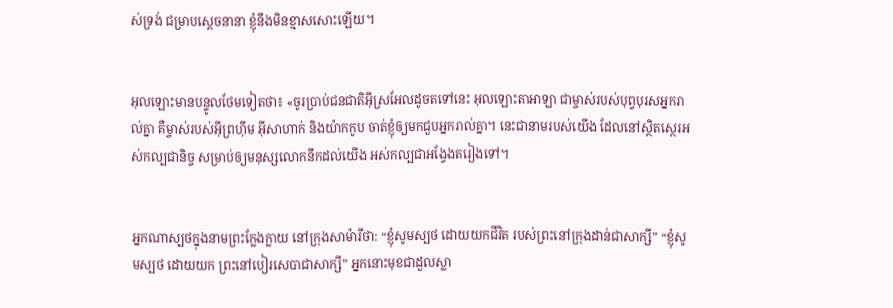ស់ទ្រង់ ជម្រាបស្តេចនានា ខ្ញុំនឹងមិនខ្មាសសោះឡើយ។


អុលឡោះមានបន្ទូលថែមទៀតថា៖ «ចូរប្រាប់ជន‌ជាតិអ៊ីស្រ‌អែលដូចតទៅនេះ អុលឡោះ‌តាអាឡា ជាម្ចាស់របស់បុព្វ‌បុរសអ្នករាល់គ្នា គឺម្ចាស់របស់អ៊ីព្រហ៊ីម អ៊ីសា‌ហាក់ និងយ៉ាកកូប ចាត់ខ្ញុំឲ្យមកជួបអ្នករាល់គ្នា។ នេះជានាមរបស់យើង ដែលនៅស្ថិតស្ថេរអស់‌កល្បជានិច្ច សម្រាប់ឲ្យមនុស្សលោកនឹកដល់យើង អស់‌កល្បជាអង្វែងតរៀងទៅ។


អ្នកណាស្បថក្នុងនាមព្រះក្លែង‌ក្លាយ នៅក្រុងសាម៉ារីថា: “ខ្ញុំសូមស្បថ ដោយយកជីវិត របស់ព្រះនៅក្រុងដាន់ជាសាក្សី” “ខ្ញុំសូមស្បថ ដោយយក ព្រះនៅបៀរ‌សេបាជាសាក្សី” អ្នកនោះមុខជាដួលស្លា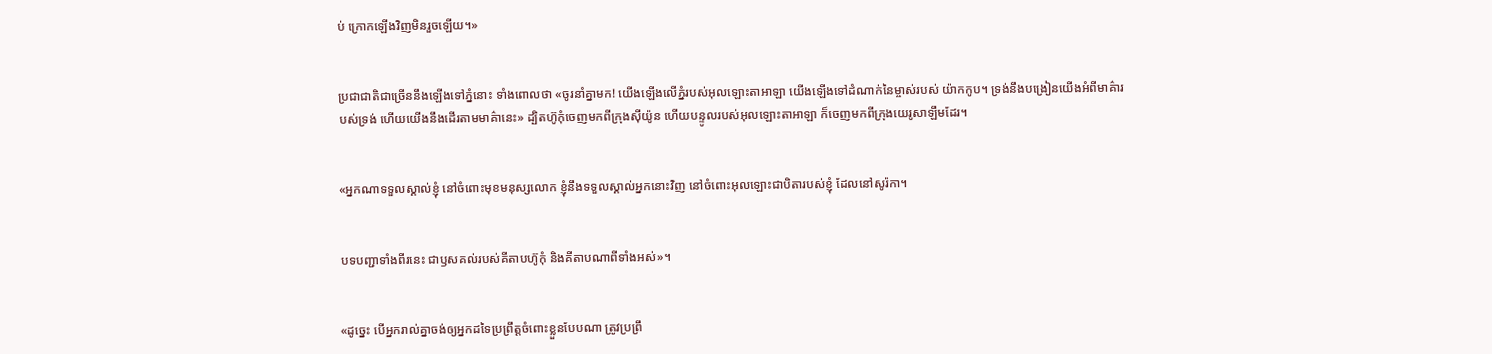ប់ ក្រោកឡើងវិញមិនរួចឡើយ។»


ប្រជា‌ជាតិជាច្រើននឹងឡើងទៅភ្នំនោះ ទាំងពោលថា «ចូរនាំគ្នាមក! យើងឡើងលើភ្នំរបស់អុលឡោះ‌តាអាឡា យើងឡើងទៅដំណាក់នៃម្ចាស់របស់ យ៉ាកកូប។ ទ្រង់នឹងបង្រៀនយើងអំពីមាគ៌ារបស់ទ្រង់ ហើយយើងនឹងដើរតាមមាគ៌ានេះ» ដ្បិតហ៊ូកុំចេញមកពីក្រុងស៊ីយ៉ូន ហើយបន្ទូលរបស់អុលឡោះ‌តាអាឡា ក៏ចេញមកពីក្រុងយេរូ‌សាឡឹមដែរ។


«អ្នកណាទទួលស្គាល់ខ្ញុំ នៅចំពោះមុខមនុស្សលោក ខ្ញុំនឹងទទួលស្គាល់អ្នកនោះវិញ នៅចំពោះអុលឡោះជាបិតារបស់ខ្ញុំ ដែលនៅសូរ៉កា។


បទបញ្ជាទាំងពីរនេះ ជាឫសគល់របស់គីតាបហ៊ូកុំ និងគីតាបណាពីទាំងអស់»។


«ដូច្នេះ បើអ្នករាល់គ្នាចង់ឲ្យអ្នកដទៃប្រព្រឹត្ដចំពោះខ្លួនបែបណា ត្រូវប្រព្រឹ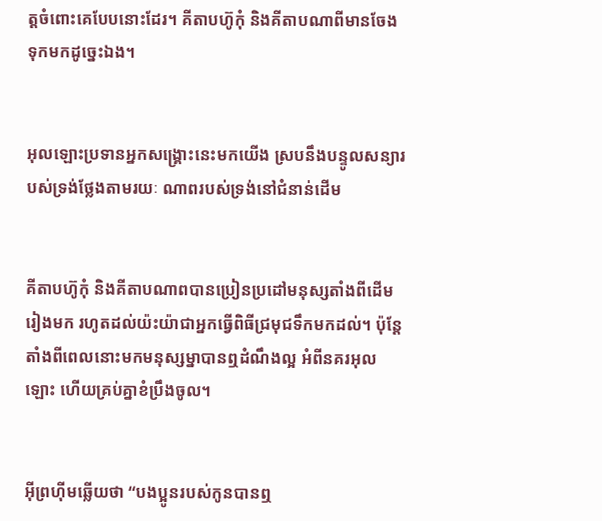ត្ដចំពោះគេបែបនោះដែរ។ គីតាបហ៊ូកុំ និងគីតាបណាពីមានចែងទុកមកដូច្នេះឯង។


អុលឡោះប្រទានអ្នកសង្គ្រោះនេះមកយើង ស្របនឹងបន្ទូលសន្យារបស់ទ្រង់ថ្លែងតាមរយៈ ណាពរបស់ទ្រង់នៅជំនាន់ដើម


គីតាបហ៊ូកុំ និងគីតាបណាពបានប្រៀន‌ប្រដៅមនុស្សតាំងពីដើមរៀងមក រហូតដល់យ៉ះយ៉ាជាអ្នកធ្វើពិធីជ្រមុជទឹកមកដល់។ ប៉ុន្តែ តាំងពីពេលនោះមកមនុស្ស‌ម្នាបានឮដំណឹង‌ល្អ អំពីនគរអុលឡោះ ហើយគ្រប់គ្នាខំប្រឹងចូល។


អ៊ីព្រ‌ហ៊ីមឆ្លើយថា “បងប្អូនរបស់កូនបានឮ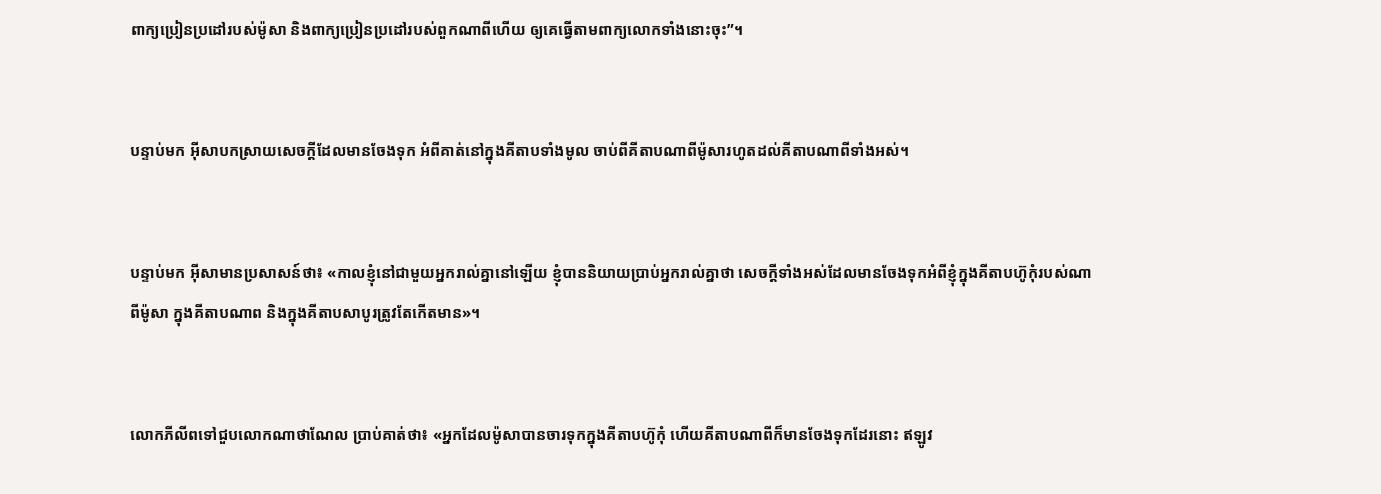ពាក្យប្រៀន‌ប្រដៅរបស់ម៉ូសា និងពាក្យប្រៀន‌ប្រដៅរបស់ពួកណាពីហើយ ឲ្យគេធ្វើតាមពាក្យលោកទាំងនោះចុះ”។


បន្ទាប់មក អ៊ីសាបកស្រាយសេចក្ដីដែលមានចែងទុក អំពីគាត់នៅក្នុងគីតាបទាំងមូល ចាប់ពីគីតាបណាពីម៉ូសារហូតដល់គីតាបណាពីទាំងអស់។


បន្ទាប់មក អ៊ីសាមានប្រសាសន៍ថា៖ «កាលខ្ញុំនៅជាមួយអ្នករាល់គ្នានៅឡើយ ខ្ញុំបាននិយាយប្រាប់អ្នករាល់គ្នាថា សេចក្ដីទាំងអស់ដែលមានចែងទុកអំពីខ្ញុំក្នុងគីតាបហ៊ូកុំរបស់ណាពីម៉ូសា ក្នុងគីតាបណាព និងក្នុងគីតាបសាបូរត្រូវតែកើតមាន»។


លោកភីលីពទៅជួបលោកណា‌ថា‌ណែល ប្រាប់គាត់ថា៖ «អ្នកដែលម៉ូសាបានចារទុកក្នុងគីតាបហ៊ូកុំ ហើយគីតាបណាពីក៏មានចែងទុកដែរនោះ ឥឡូវ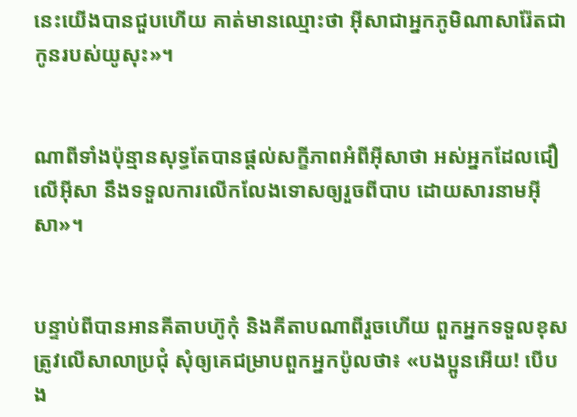នេះយើងបានជួបហើយ គាត់មានឈ្មោះថា អ៊ីសាជាអ្នកភូមិណា‌សារ៉ែតជាកូនរបស់យូសុះ»។


ណាពីទាំងប៉ុន្មានសុទ្ធតែបានផ្ដល់សក្ខី‌ភាពអំពីអ៊ីសាថា អស់អ្នកដែលជឿលើអ៊ីសា នឹងទទួលការលើក‌លែងទោសឲ្យរួចពីបាប ដោយ‌សារនាមអ៊ីសា»។


បន្ទាប់ពីបានអានគីតាបហ៊ូកុំ និងគីតាបណាពីរួចហើយ ពួកអ្នកទទួលខុសត្រូវលើសាលាប្រជុំ សុំឲ្យគេជម្រាបពួកអ្នកប៉ូលថា៖ «បងប្អូនអើយ! បើបង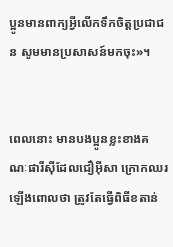ប្អូនមានពាក្យអ្វីលើកទឹកចិត្ដប្រជា‌ជន សូមមានប្រសាសន៍មកចុះ»។


ពេលនោះ មានបងប្អូនខ្លះខាងគណៈ‌ផារីស៊ីដែលជឿអ៊ីសា ក្រោកឈរឡើងពោលថា ត្រូវតែធ្វើពិធីខតាន់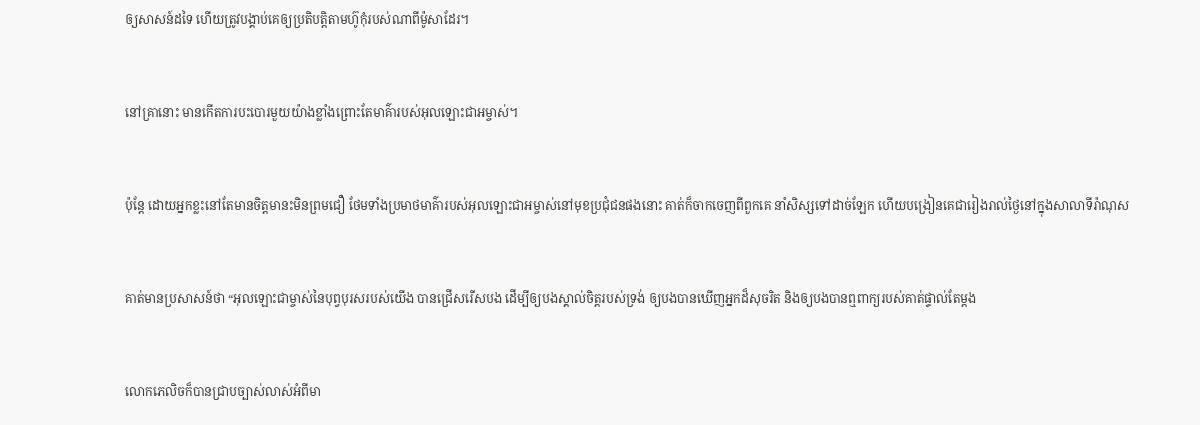ឲ្យសាសន៍ដទៃ ហើយត្រូវបង្គាប់គេឲ្យប្រតិបត្ដិតាមហ៊ូកុំរបស់ណាពីម៉ូសាដែរ។


នៅគ្រានោះ មានកើតការបះ‌បោរមួយយ៉ាងខ្លាំងព្រោះតែមាគ៌ារបស់អុលឡោះ‌ជាអម្ចាស់។


ប៉ុន្ដែ ដោយអ្នកខ្លះនៅតែមានចិត្ដមានះមិនព្រមជឿ ថែមទាំងប្រមាថមាគ៌ារបស់អុលឡោះ‌ជាអម្ចាស់នៅមុខប្រជុំជនផងនោះ គាត់ក៏ចាកចេញពីពួកគេ នាំសិស្សទៅដាច់ឡែក ហើយបង្រៀនគេជារៀងរាល់ថ្ងៃនៅក្នុងសាលាទីរ៉ា‌ណុស


គាត់មានប្រសាសន៍ថា “អុលឡោះជាម្ចាស់នៃបុព្វ‌បុរសរបស់យើង បានជ្រើសរើសបង ដើម្បីឲ្យបងស្គាល់ចិត្តរបស់ទ្រង់ ឲ្យបងបានឃើញអ្នកដ៏សុចរិត និងឲ្យបងបានឮពាក្យរបស់គាត់ផ្ទាល់តែម្ដង


លោកភេលិចក៏បានជ្រាបច្បាស់លាស់អំពីមា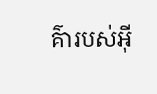គ៌ារបស់អ៊ី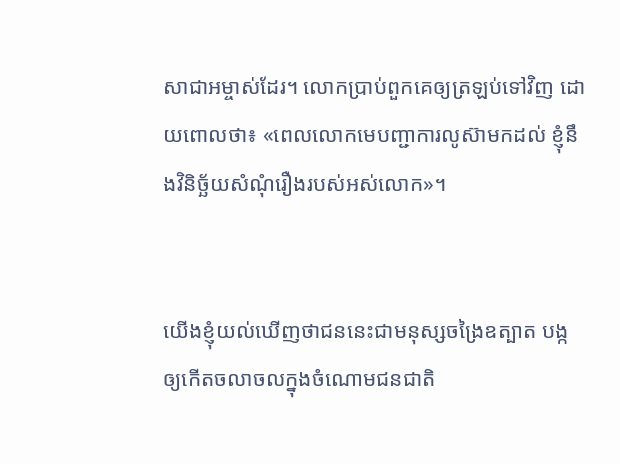សា‌ជាអម្ចាស់ដែរ។ លោកប្រាប់ពួកគេឲ្យត្រឡប់ទៅវិញ ដោយពោលថា៖ «ពេលលោកមេបញ្ជាការលូស៊ាមកដល់ ខ្ញុំនឹងវិនិច្ឆ័យសំណុំរឿងរបស់អស់លោក»។


យើងខ្ញុំយល់ឃើញថាជននេះជាមនុស្សចង្រៃឧត្បាត បង្កឲ្យកើតចលាចលក្នុងចំណោមជន‌ជាតិ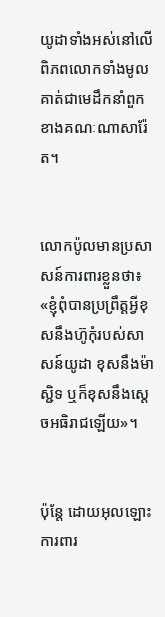យូដាទាំងអស់នៅលើពិភពលោកទាំងមូល គាត់ជាមេដឹកនាំពួកខាងគណៈណាសារ៉ែត។


លោកប៉ូលមានប្រសាសន៍ការ‌ពារខ្លួនថា៖ «ខ្ញុំពុំបានប្រព្រឹត្ដអ្វីខុសនឹងហ៊ូកុំរបស់សាសន៍យូដា ខុសនឹងម៉ាស្ជិទ ឬក៏ខុសនឹងស្តេចអធិ‌រាជឡើយ»។


ប៉ុន្ដែ ដោយអុលឡោះការ‌ពារ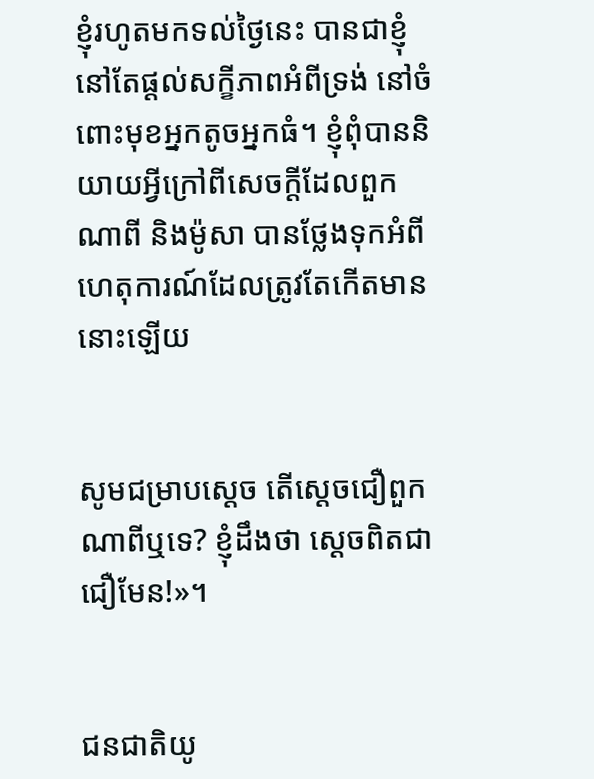ខ្ញុំរហូតមកទល់ថ្ងៃនេះ បានជាខ្ញុំនៅតែផ្ដល់សក្ខី‌ភាពអំពីទ្រង់ នៅចំពោះមុខអ្នកតូចអ្នកធំ។ ខ្ញុំពុំបាននិយាយអ្វីក្រៅពីសេចក្ដីដែលពួកណាពី និងម៉ូសា បានថ្លែងទុកអំពីហេតុ‌ការណ៍ដែលត្រូវតែកើតមាននោះឡើយ


សូមជម្រាបស្តេច តើស្តេចជឿពួកណាពីឬទេ? ខ្ញុំដឹងថា ស្តេចពិតជាជឿមែន!»។


ជន‌ជាតិយូ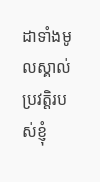ដាទាំងមូលស្គាល់ប្រវត្តិរបស់ខ្ញុំ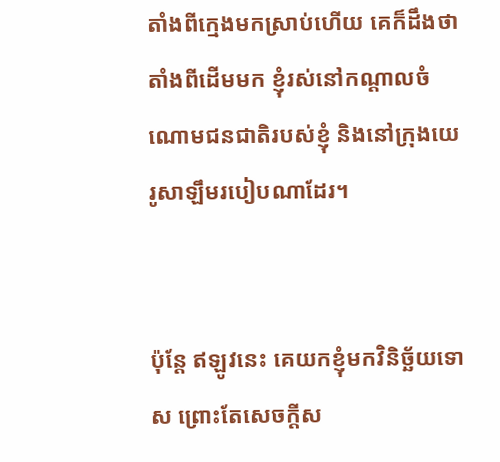តាំងពីក្មេងមកស្រាប់ហើយ គេក៏ដឹងថាតាំងពីដើមមក ខ្ញុំរស់នៅកណ្ដាលចំណោមជន‌ជាតិរបស់ខ្ញុំ និងនៅក្រុងយេរូ‌សាឡឹមរបៀបណាដែរ។


ប៉ុន្ដែ ឥឡូវនេះ គេយកខ្ញុំមកវិនិច្ឆ័យទោស ព្រោះតែសេចក្ដីស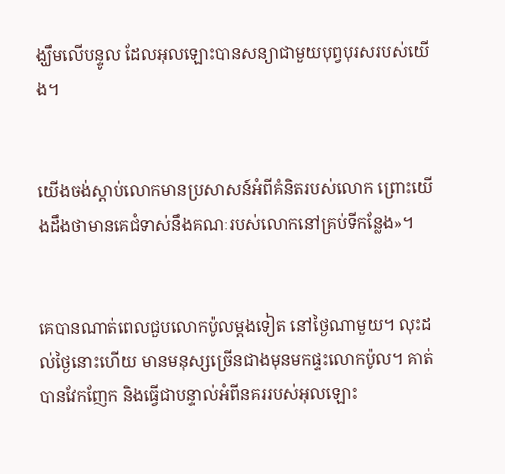ង្ឃឹមលើបន្ទូល ដែលអុលឡោះបានសន្យាជាមួយបុព្វ‌បុរសរបស់យើង។


យើងចង់ស្ដាប់លោកមានប្រសាសន៍អំពីគំនិតរបស់លោក ព្រោះយើងដឹងថាមានគេជំទាស់នឹងគណៈរបស់លោកនៅគ្រប់ទីកន្លែង»។


គេបានណាត់ពេលជួបលោកប៉ូលម្ដងទៀត នៅថ្ងៃណាមួយ។ លុះដល់ថ្ងៃនោះហើយ មានមនុស្សច្រើនជាងមុនមកផ្ទះលោកប៉ូល។ គាត់បានវែកញែក និងធ្វើជាបន្ទាល់អំពីនគររបស់អុលឡោះ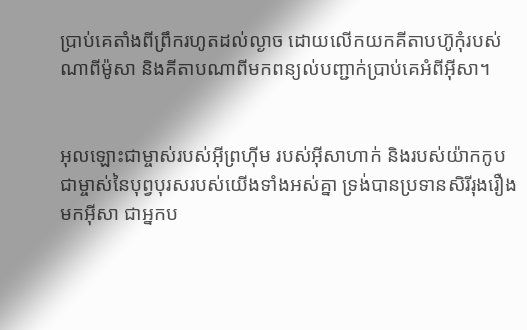ប្រាប់គេតាំងពីព្រឹករហូតដល់ល្ងាច ដោយលើកយកគីតាបហ៊ូកុំរបស់ណាពីម៉ូសា និងគីតាបណាពីមកពន្យល់បញ្ជាក់ប្រាប់គេអំពីអ៊ីសា។


អុលឡោះជាម្ចាស់របស់អ៊ី‌ព្រហ៊ីម របស់អ៊ី‌សាហាក់ និងរបស់យ៉ាកកូប ជាម្ចាស់នៃបុព្វ‌បុរសរបស់យើងទាំងអស់គ្នា ទ្រង់បានប្រទានសិរី‌រុង‌រឿងមកអ៊ីសា ជាអ្នកប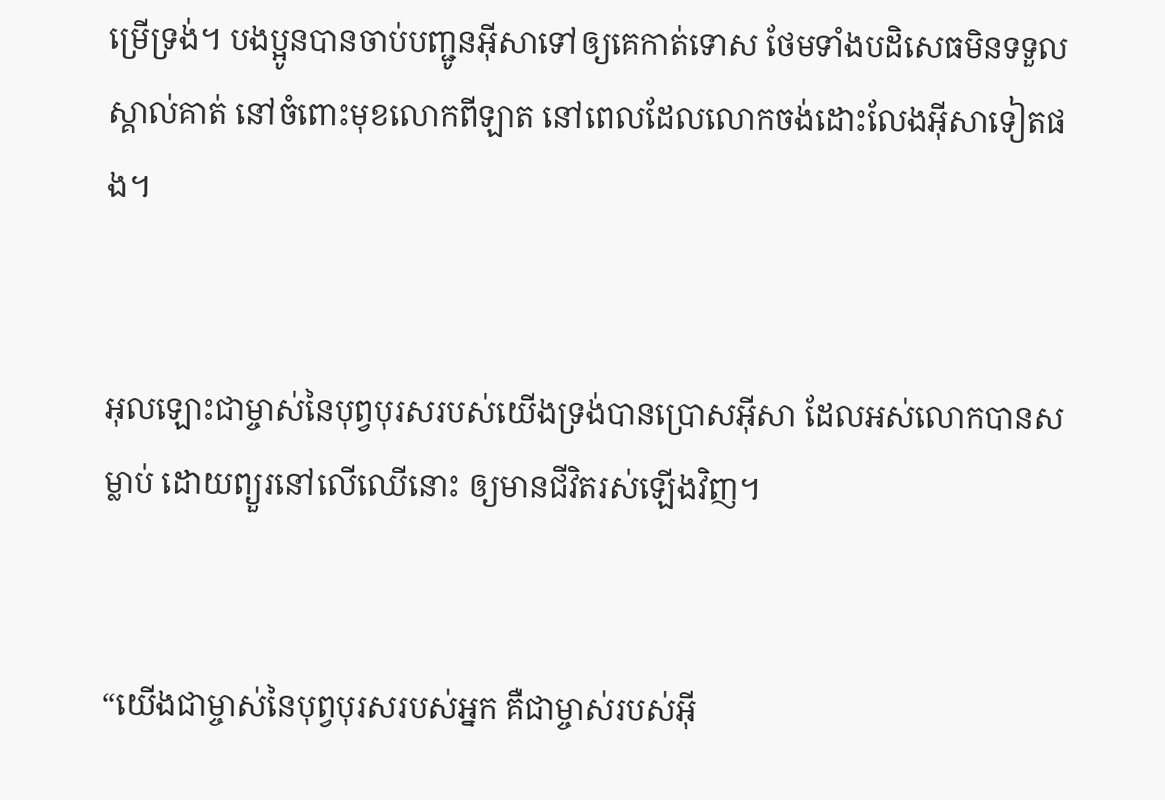ម្រើទ្រង់។ បងប្អូនបានចាប់បញ្ជូនអ៊ីសាទៅឲ្យគេកាត់ទោស ថែមទាំងបដិសេធមិនទទួលស្គាល់គាត់ នៅចំពោះមុខលោកពីឡាត នៅពេលដែលលោកចង់ដោះលែងអ៊ីសាទៀតផង។


អុលឡោះជាម្ចាស់នៃបុព្វបុរសរបស់យើងទ្រង់បានប្រោសអ៊ីសា ដែលអស់លោកបានសម្លាប់ ដោយព្យួរនៅលើឈើនោះ ឲ្យមានជីវិតរស់ឡើងវិញ។


“យើងជាម្ចាស់នៃបុព្វ‌បុរសរបស់អ្នក គឺជាម្ចាស់របស់អ៊ី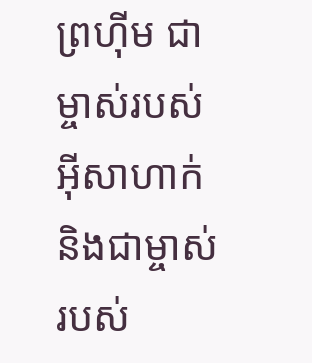ព្រហ៊ីម ជាម្ចាស់របស់អ៊ីសាហាក់ និងជាម្ចាស់របស់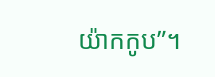យ៉ាកកូប”។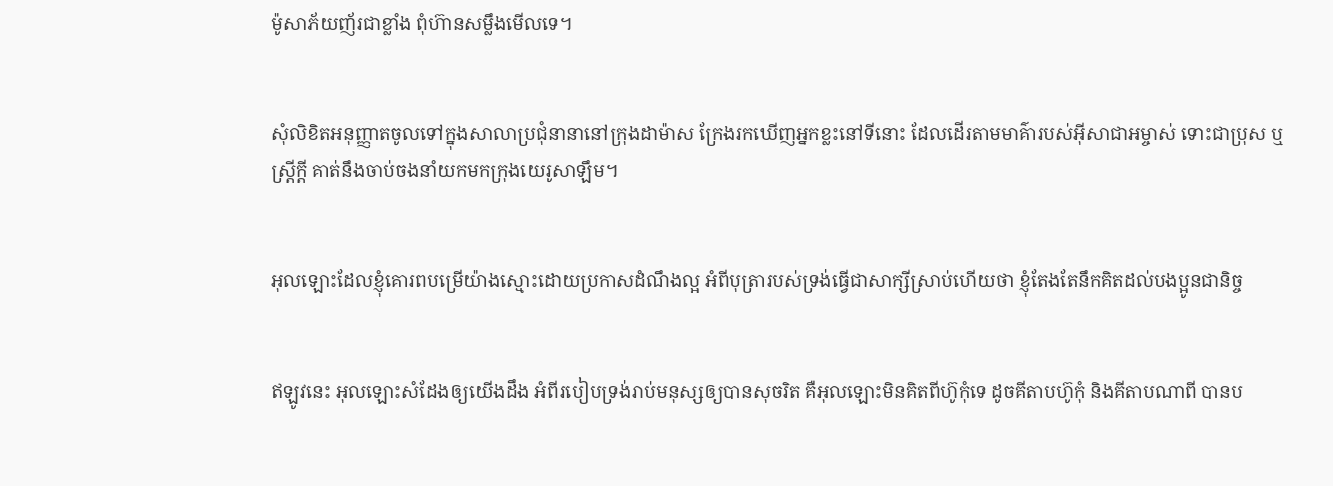ម៉ូសាភ័យញ័រជាខ្លាំង ពុំហ៊ានសម្លឹងមើលទេ។


សុំលិខិតអនុញ្ញាតចូលទៅក្នុងសាលាប្រជុំនានានៅក្រុងដាម៉ាស ក្រែងរកឃើញអ្នកខ្លះនៅទីនោះ ដែលដើរតាមមាគ៌ារបស់អ៊ីសា‌ជាអម្ចាស់ ទោះជាប្រុស ឬស្ដ្រីក្ដី គាត់នឹងចាប់ចងនាំយកមកក្រុងយេរូ‌សាឡឹម។


អុលឡោះដែលខ្ញុំគោរពបម្រើយ៉ាងស្មោះដោយប្រកាសដំណឹង‌ល្អ អំពីបុត្រារបស់ទ្រង់ធ្វើជាសាក្សីស្រាប់ហើយថា ខ្ញុំតែងតែនឹកគិតដល់បងប្អូនជា‌និច្ច


ឥឡូវនេះ អុលឡោះសំដែងឲ្យយើងដឹង អំពីរបៀបទ្រង់រាប់មនុស្សឲ្យបានសុចរិត គឺអុលឡោះមិនគិតពីហ៊ូកុំទេ ដូចគីតាបហ៊ូកុំ និងគីតាបណាពី បានប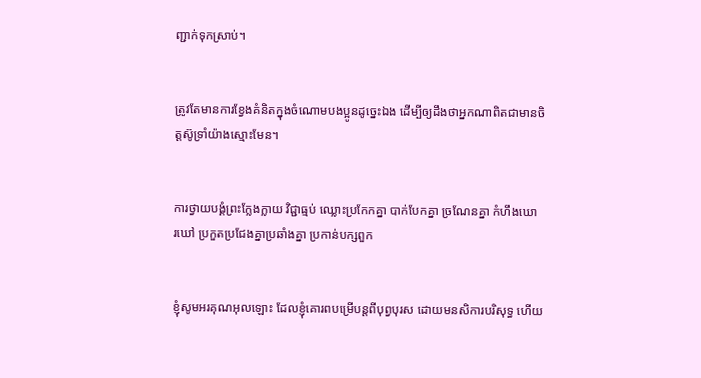ញ្ជាក់ទុកស្រាប់។


ត្រូវតែមានការខ្វែងគំនិតក្នុងចំណោមបងប្អូនដូច្នេះឯង ដើម្បីឲ្យដឹងថាអ្នកណាពិតជាមានចិត្ដស៊ូ‌ទ្រាំយ៉ាងស្មោះមែន។


ការថ្វាយ‌បង្គំព្រះ‌ក្លែង‌ក្លាយ វិជ្ជាធ្មប់ ឈ្លោះប្រកែកគ្នា បាក់បែកគ្នា ច្រណែនគ្នា កំហឹងឃោរ‌ឃៅ ប្រកួតប្រជែងគ្នាប្រឆាំងគ្នា ប្រកាន់បក្សពួក


ខ្ញុំសូមអរគុណអុលឡោះ ដែលខ្ញុំគោរពបម្រើបន្ដពីបុព្វ‌បុរស ដោយមន‌សិការបរិសុទ្ធ ហើយ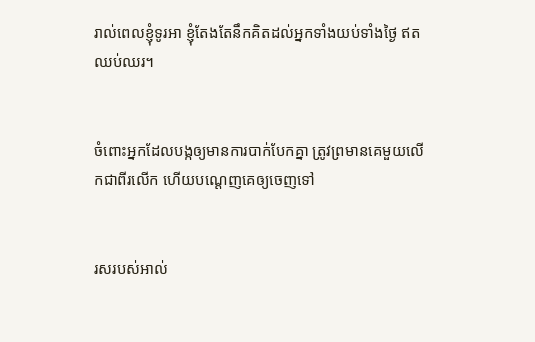រាល់ពេលខ្ញុំទូរអា ខ្ញុំតែងតែនឹកគិតដល់អ្នកទាំងយប់ទាំងថ្ងៃ ឥតឈប់ឈរ។


ចំពោះអ្នកដែលបង្កឲ្យមានការបាក់បែកគ្នា ត្រូវព្រមានគេមួយលើកជាពីរលើក ហើយបណ្ដេញគេឲ្យចេញទៅ


រសរបស់អាល់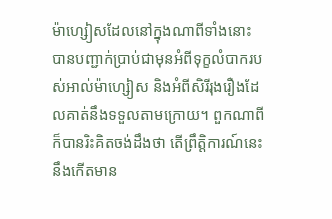ម៉ា‌ហ្សៀសដែលនៅក្នុងណាពីទាំងនោះ បានបញ្ជាក់ប្រាប់ជាមុនអំពីទុក្ខលំបាករបស់អាល់ម៉ា‌ហ្សៀស និងអំពីសិរី‌រុង‌រឿងដែលគាត់នឹងទទួលតាមក្រោយ។ ពួកណាពីក៏បានរិះ‌គិតចង់ដឹងថា តើព្រឹត្ដិ‌ការណ៍នេះនឹងកើតមាន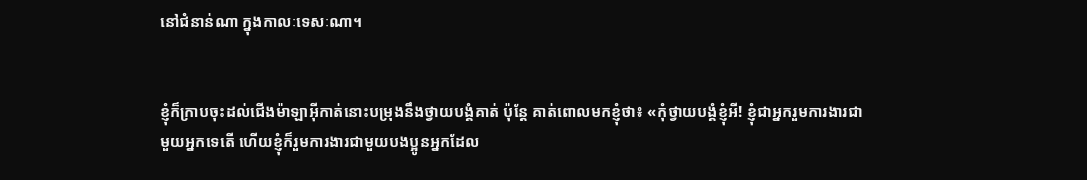នៅជំនាន់ណា ក្នុងកាលៈ‌ទេសៈណា។


ខ្ញុំក៏ក្រាបចុះដល់ជើងម៉ាឡា‌អ៊ីកាត់នោះបម្រុងនឹងថ្វាយ‌បង្គំគាត់ ប៉ុន្ដែ គាត់ពោលមកខ្ញុំថា៖ «កុំថ្វាយ‌បង្គំខ្ញុំអី! ខ្ញុំជាអ្នករួមការ‌ងារជាមួយអ្នកទេតើ ហើយខ្ញុំក៏រួមការ‌ងារជាមួយបងប្អូនអ្នកដែល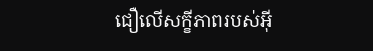ជឿលើសក្ខី‌ភាពរបស់អ៊ី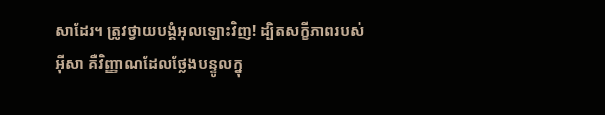សាដែរ។ ត្រូវថ្វាយ‌បង្គំអុលឡោះវិញ! ដ្បិតសក្ខី‌ភាពរបស់អ៊ីសា គឺវិញ្ញាណដែលថ្លែងបន្ទូលក្នុ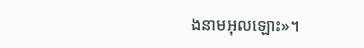ងនាមអុលឡោះ»។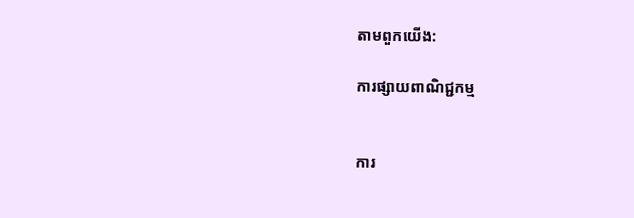តាមពួកយើង:

ការផ្សាយពាណិជ្ជកម្ម


ការ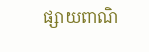ផ្សាយពាណិ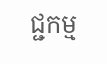ជ្ជកម្ម